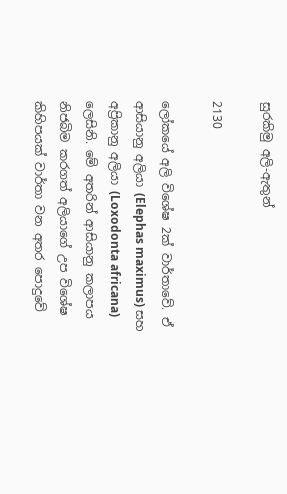සුරකිමු අලි-ඇතුන්

2130

ලෝකයේ අලි විශේෂ 2ක් වාර්තාවේ. ඒ ආසියානු අලියා (Elephas maximus) සහ අප්‍රිකානු අලියා (Loxodonta africana) ලෙසිනි. මේ අතරින් ආසියානු කලාපය නිජබිම කරගත් අලියාගේ උප විශේෂ කිහිපයක් වාර්තා වන අතර පොදුවේ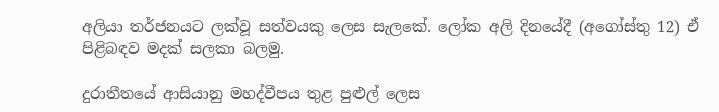අලියා තර්ජනයට ලක්වූ සත්වයකු ලෙස සැලකේ. ලෝක අලි දිනයේදී (අගෝස්තු 12) ඒ පිළිබඳව මදක් සලකා බලමු.

දුරාතීතයේ ආසියානු මහද්වීපය තුළ පුළුල් ලෙස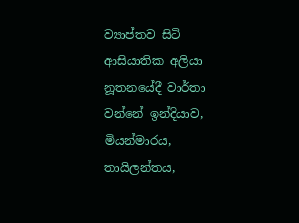ව්‍යාප්තව සිටි ආසියාතික අලියා නූතනයේදී වාර්තා වන්නේ ඉන්දියාව, මියන්මාරය, තායිලන්තය,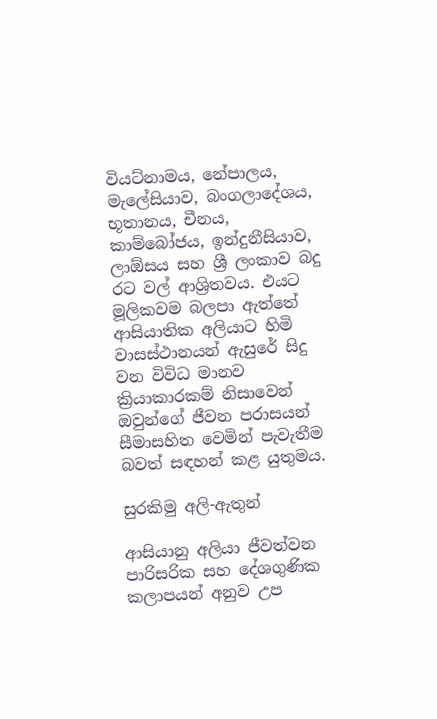වියට්නාමය, නේපාලය, මැලේසියාව, බංගලාදේශය, භූතානය, චීනය, කාම්බෝජය, ඉන්දුනීසියාව, ලාඕසය සහ ශ්‍රී ලංකාව බදු රට වල් ආශ්‍රිතවය. එයට මූලිකවම බලපා ඇත්තේ ආසියාතික අලියාට හිමි වාසස්ථානයන් ඇසුරේ සිදු වන විවිධ මානව ක්‍රියාකාරකම් නිසාවෙන් ඔවුන්ගේ ජීවන පරාසයන් සීමාසහිත වෙමින් පැවැතීම බවත් සඳහන් කළ යුතුමය.

සුරකිමු අලි-ඇතුන්

ආසියානු අලියා ජීවත්වන පාරිසරික සහ දේශගුණික කලාපයන් අනුව උප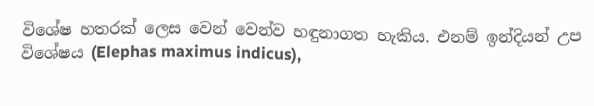විශේෂ හතරක් ලෙස වෙන් වෙන්ව හඳුනාගත හැකිය. එනම් ඉන්දියන් උප විශේෂය (Elephas maximus indicus),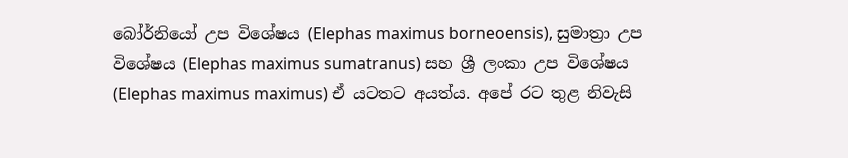බෝර්නියෝ උප විශේෂය (Elephas maximus borneoensis), සුමාත්‍රා උප විශේෂය (Elephas maximus sumatranus) සහ ශ්‍රී ලංකා උප විශේෂය (Elephas maximus maximus) ඒ යටතට අයත්ය. අපේ රට තුළ නිවැසි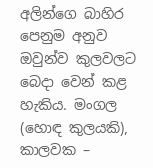අලින්ගෙ බාහිර පෙනුම අනුව ඔවුන්ව කුලවලට බෙදා වෙන් කළ හැකිය. මංගල (හොඳ කුලයකි), කාලවක –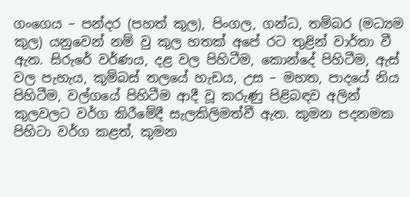ගංගෙය – පන්දර (පහත් කුල), පිංගල, ගන්ධ, තම්බර (මධ්‍යම කුල) යනුවෙන් නම් වු කුල හතක් අපේ රට තුළින් වාර්තා වී ඇත. සිරුරේ වර්ණය, දළ වල පිහිටීම, කොන්දේ පිහිටීම, ඇස් වල පැහැය, කුම්බස් තලයේ හැඩය, උස – මහත, පාදයේ නිය පිහිටීම, වල්ගයේ පිහිටීම ආදී වූ කරුණු පිළිබඳව අලින් කුලවලට වර්ග කිරීමේදී සැලකිලිමත්වී ඇත. කුමන පදනමක පිහිටා වර්ග කළත්, කුමන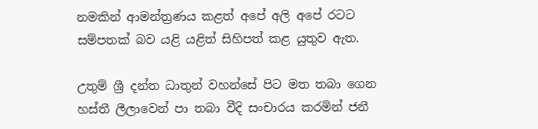නමකින් ආමන්ත්‍රණය කළත් අපේ අලි අපේ රටට සම්පතක් බව යළි යළිත් සිහිපත් කළ යුතුව ඇත.

උතුම් ශ්‍රී දන්ත ධාතුන් වහන්සේ පිට මත තබා ගෙන හස්තී ලීලාවෙන් පා තබා වීදි සංචාරය කරමින් ජනී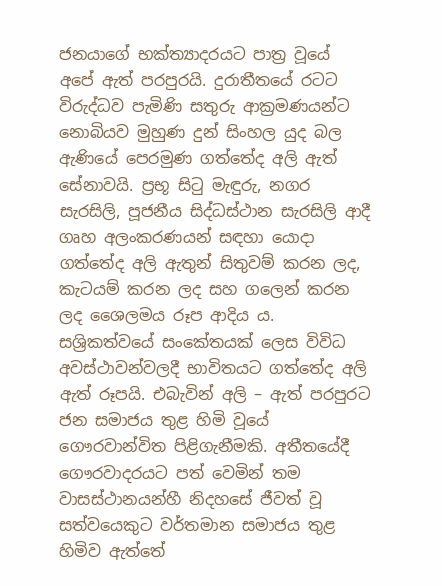ජනයාගේ භක්ත්‍යාදරයට පාත්‍ර වූයේ අපේ ඇත් පරපුරයි. දුරාතීතයේ රටට විරුද්ධව පැමිණි සතුරු ආක්‍රමණයන්ට නොබියව මුහුණ දුන් සිංහල යුද බල ඇණියේ පෙරමුණ ගත්තේද අලි ඇත් සේනාවයි. ප්‍රභූ සිටු මැඳුරු, නගර සැරසිලි, පූජනීය සිද්ධස්ථාන සැරසිලි ආදී ගෘහ අලංකරණයන් සඳහා යොදා ගත්තේද අලි ඇතුන් සිතුවම් කරන ලද, කැටයම් කරන ලද සහ ගලෙන් කරන ලද ශෛලමය රූප ආදිය ය. සශ්‍රිකත්වයේ සංකේතයක් ලෙස විවිධ අවස්ථාවන්වලදී භාවිතයට ගත්තේද අලි ඇත් රූපයි. එබැවින් අලි – ඇත් පරපුරට ජන සමාජය තුළ හිමි වූයේ ගෞරවාන්විත පිළිගැනීමකි. අතීතයේදී ගෞරවාදරයට පත් වෙමින් තම වාසස්ථානයන්හී නිදහසේ ජීවත් වූ සත්වයෙකුට වර්තමාන සමාජය තුළ හිමිව ඇත්තේ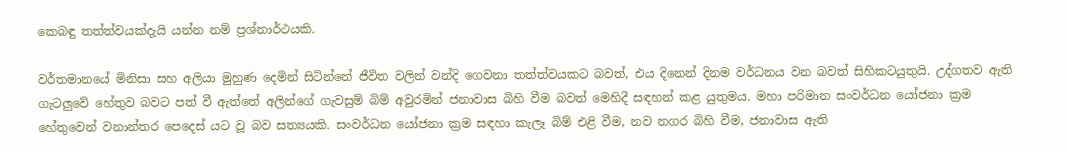කෙබඳු තත්ත්වයක්දැයි යන්න නම් ප්‍රශ්නාර්ථයකි.

වර්තමානයේ මිනිසා සහ අලියා මුහුණ දෙමින් සිටින්නේ ජීවිත වලින් වන්දි ගෙවනා තත්ත්වයකට බවත්, එය දිනෙන් දිනම වර්ධනය වන බවත් සිහිකටයුතුයි. උද්ගතව ඇති ගැටලුවේ හේතුව බවට පත් වී ඇත්තේ අලින්ගේ ගැවසුම් බිම් අවුරමින් ජනාවාස බිහි වීම බවත් මෙහිදී සඳහන් කළ යුතුමය. මහා පරිමාන සංවර්ධන යෝජනා ක්‍රම හේතුවෙන් වනාන්තර පෙදෙස් යට වූ බව සත්‍යයකි. සංවර්ධන යෝජනා ක්‍රම සඳහා කැලෑ බිම් එළි වීම, නව නගර බිහි වීම, ජනාවාස ඇති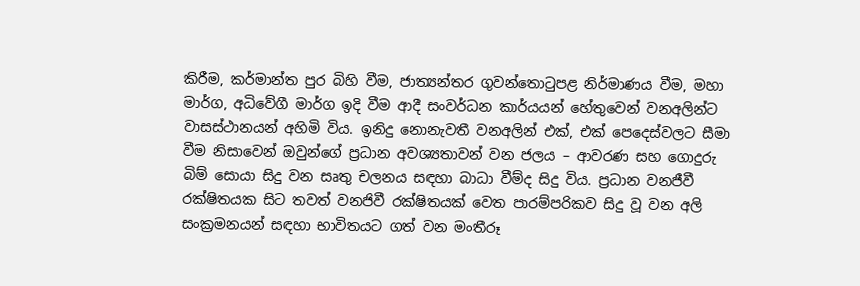කිරීම, කර්මාන්ත පුර බිහි වීම, ජාත්‍යන්තර ගුවන්තොටුපළ නිර්මාණය වීම, මහා මාර්ග, අධිවේගී මාර්ග ඉදි වීම ආදී සංවර්ධන කාර්යයන් හේතුවෙන් වනඅලින්ට වාසස්ථානයන් අහිමි විය. ඉනිදු නොනැවතී වනඅලින් එක්, එක් පෙදෙස්වලට සීමා වීම නිසාවෙන් ඔවුන්ගේ ප්‍රධාන අවශ්‍යතාවන් වන ජලය – ආවරණ සහ ගොදුරු බිම් සොයා සිදු වන සෘතු චලනය සඳහා බාධා වීම්ද සිදු විය. ප්‍රධාන වනජීවී රක්ෂිතයක සිට තවත් වනජිවී රක්ෂිතයක් වෙත පාරම්පරිකව සිදු වූ වන අලි සංක්‍රමනයන් සඳහා භාවිතයට ගත් වන මංතීරූ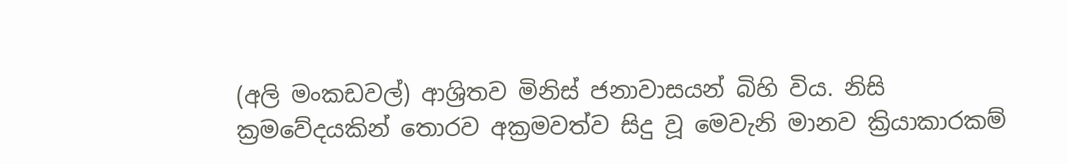(අලි මංකඩවල්) ආශ්‍රිතව මිනිස් ජනාවාසයන් බිහි විය. නිසි ක්‍රමවේදයකින් තොරව අක්‍රමවත්ව සිදු වූ මෙවැනි මානව ක්‍රියාකාරකම්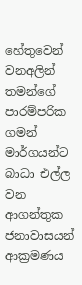හේතුවෙන් වනඅලින් තමන්ගේ පාරම්පරික ගමන් මාර්ගයන්ට බාධා එල්ල වන ආගන්තුක ජනාවාසයන් ආක්‍රමණය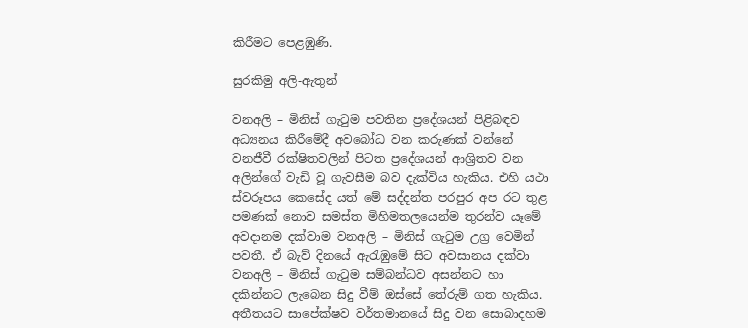කිරීමට පෙළඹුණි.

සුරකිමු අලි-ඇතුන්

වනඅලි – මිනිස් ගැටුම පවතින ප්‍රදේශයන් පිළිබඳව අධ්‍යනය කිරීමේදී අවබෝධ වන කරුණක් වන්නේ වනජීවී රක්ෂිතවලින් පිටත ප්‍රදේශයන් ආශ්‍රිතව වන අලින්ගේ වැඩි වූ ගැවසීම බව දැක්විය හැකිය. එහි යථා ස්වරූපය කෙසේද යත් මේ සද්දන්ත පරපුර අප රට තුළ පමණක් නොව සමස්ත මිහිමතලයෙන්ම තුරන්ව යෑමේ අවදානම දක්වාම වනඅලි – මිනිස් ගැටුම උග්‍ර වෙමින් පවතී. ඒ බැව් දිනයේ ඇරැඹුමේ සිට අවසානය දක්වා වනඅලි – මිනිස් ගැටුම සම්බන්ධව අසන්නට හා දකින්නට ලැබෙන සිදු වීම් ඔස්සේ තේරුම් ගත හැකිය. අතීතයට සාපේක්ෂව වර්තමානයේ සිදු වන සොබාදහම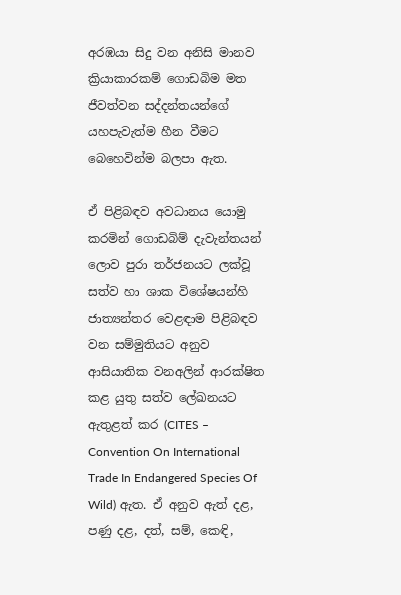අරඹයා සිදු වන අනිසි මානව ක්‍රියාකාරකම් ගොඩබිම මත ජීවත්වන සද්දන්තයන්ගේ යහපැවැත්ම හීන වීමට බෙහෙවින්ම බලපා ඇත.

ඒ පිළිබඳව අවධානය යොමු කරමින් ගොඩබිම් දැවැන්තයන් ලොව පුරා තර්ජනයට ලක්වූ සත්ව හා ශාක විශේෂයන්හි ජාත්‍යන්තර වෙළඳාම පිළිබඳව වන සම්මුතියට අනුව ආසියාතික වනඅලින් ආරක්ෂිත කළ යුතු සත්ව ලේඛනයට ඇතුළත් කර (CITES – Convention On International Trade In Endangered Species Of Wild) ඇත. ඒ අනුව ඇත් දළ, පණු දළ, දත්, සම්, කෙඳි,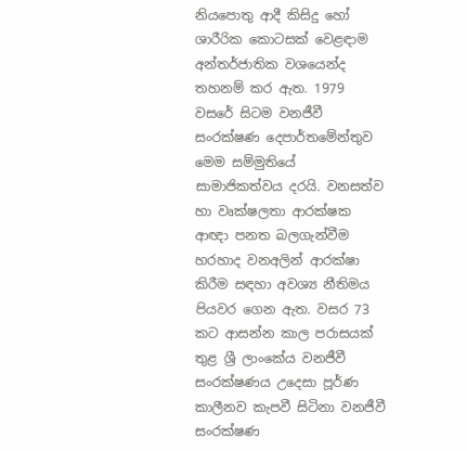නියපොතු ආදී කිසිදු හෝ ශාරීරික කොටසක් වෙළඳාම අන්තර්ජාතික වශයෙන්ද තහනම් කර ඇත. 1979 වසරේ සිටම වනජීවී සංරක්ෂණ දෙපාර්තමේන්තුව මෙම සම්මුතියේ සාමාජිකත්වය දරයි. වනසත්ව හා වෘක්ෂලතා ආරක්ෂක ආඥා පනත බලගැන්වීම හරහාද වනඅලින් ආරක්ෂා කිරීම සඳහා අවශ්‍ය නීතිමය පියවර ගෙන ඇත. වසර 73 කට ආසන්න කාල පරාසයක් තුළ ශ්‍රී ලාංකේය වනජීවී සංරක්ෂණය උදෙසා පූර්ණ කාලීනව කැපවී සිටිනා වනජීවී සංරක්ෂණ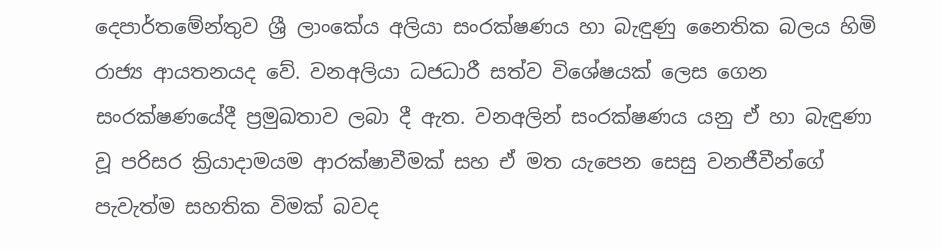දෙපාර්තමේන්තුව ශ්‍රී ලාංකේය අලියා සංරක්ෂණය හා බැඳුණු නෛතික බලය හිමි රාජ්‍ය ආයතනයද වේ. වනඅලියා ධජධාරී සත්ව විශේෂයක් ලෙස ගෙන සංරක්ෂණයේදී ප්‍රමුඛතාව ලබා දී ඇත. වනඅලින් සංරක්ෂණය යනු ඒ හා බැඳුණා වූ පරිසර ක්‍රියාදාමයම ආරක්ෂාවීමක් සහ ඒ මත යැපෙන සෙසු වනජීවීන්ගේ පැවැත්ම සහතික විමක් බවද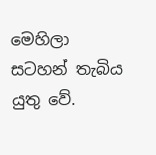මෙහිලා සටහන් තැබිය යුතු වේ.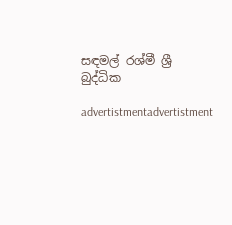සඳමල් රශ්මී ශ්‍රී බුද්ධික

advertistmentadvertistment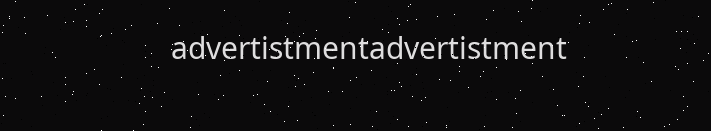advertistmentadvertistment